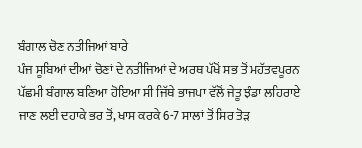ਬੰਗਾਲ ਚੋਣ ਨਤੀਜਿਆਂ ਬਾਰੇ
ਪੰਜ ਸੂਬਿਆਂ ਦੀਆਂ ਚੋਣਾਂ ਦੇ ਨਤੀਜਿਆਂ ਦੇ ਅਰਥ ਪੱਖੋਂ ਸਭ ਤੋਂ ਮਹੱਤਵਪੂਰਨ ਪੱਛਮੀ ਬੰਗਾਲ ਬਣਿਆ ਹੋਇਆ ਸੀ ਜਿੱਥੇ ਭਾਜਪਾ ਵੱਲੋਂ ਜੇਤੂ ਝੰਡਾ ਲਹਿਰਾਏ ਜਾਣ ਲਈ ਦਹਾਕੇ ਭਰ ਤੋਂ, ਖਾਸ ਕਰਕੇ 6-7 ਸਾਲਾਂ ਤੋਂ ਸਿਰ ਤੋੜ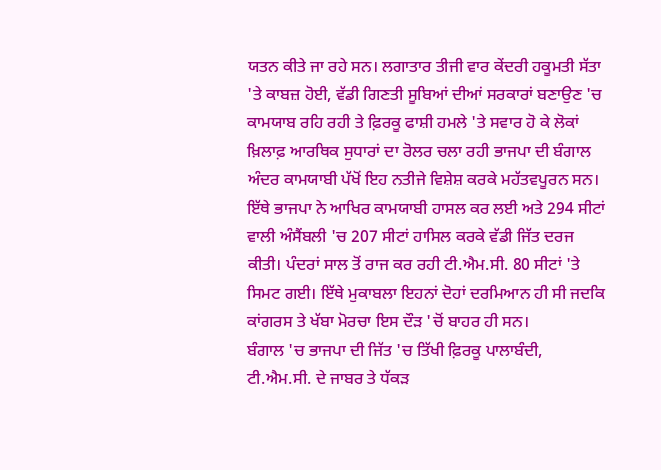ਯਤਨ ਕੀਤੇ ਜਾ ਰਹੇ ਸਨ। ਲਗਾਤਾਰ ਤੀਜੀ ਵਾਰ ਕੇਂਦਰੀ ਹਕੂਮਤੀ ਸੱਤਾ 'ਤੇ ਕਾਬਜ਼ ਹੋਈ, ਵੱਡੀ ਗਿਣਤੀ ਸੂਬਿਆਂ ਦੀਆਂ ਸਰਕਾਰਾਂ ਬਣਾਉਣ 'ਚ ਕਾਮਯਾਬ ਰਹਿ ਰਹੀ ਤੇ ਫ਼ਿਰਕੂ ਫਾਸ਼ੀ ਹਮਲੇ 'ਤੇ ਸਵਾਰ ਹੋ ਕੇ ਲੋਕਾਂ ਖ਼ਿਲਾਫ਼ ਆਰਥਿਕ ਸੁਧਾਰਾਂ ਦਾ ਰੋਲਰ ਚਲਾ ਰਹੀ ਭਾਜਪਾ ਦੀ ਬੰਗਾਲ ਅੰਦਰ ਕਾਮਯਾਬੀ ਪੱਖੋਂ ਇਹ ਨਤੀਜੇ ਵਿਸ਼ੇਸ਼ ਕਰਕੇ ਮਹੱਤਵਪੂਰਨ ਸਨ। ਇੱਥੇ ਭਾਜਪਾ ਨੇ ਆਖਿਰ ਕਾਮਯਾਬੀ ਹਾਸਲ ਕਰ ਲਈ ਅਤੇ 294 ਸੀਟਾਂ ਵਾਲੀ ਅੰਸੈਂਬਲੀ 'ਚ 207 ਸੀਟਾਂ ਹਾਸਿਲ ਕਰਕੇ ਵੱਡੀ ਜਿੱਤ ਦਰਜ ਕੀਤੀ। ਪੰਦਰਾਂ ਸਾਲ ਤੋਂ ਰਾਜ ਕਰ ਰਹੀ ਟੀ.ਐਮ.ਸੀ. 80 ਸੀਟਾਂ 'ਤੇ ਸਿਮਟ ਗਈ। ਇੱਥੇ ਮੁਕਾਬਲਾ ਇਹਨਾਂ ਦੋਹਾਂ ਦਰਮਿਆਨ ਹੀ ਸੀ ਜਦਕਿ ਕਾਂਗਰਸ ਤੇ ਖੱਬਾ ਮੋਰਚਾ ਇਸ ਦੌੜ 'ਚੋਂ ਬਾਹਰ ਹੀ ਸਨ।
ਬੰਗਾਲ 'ਚ ਭਾਜਪਾ ਦੀ ਜਿੱਤ 'ਚ ਤਿੱਖੀ ਫ਼ਿਰਕੂ ਪਾਲਾਬੰਦੀ, ਟੀ.ਐਮ.ਸੀ. ਦੇ ਜਾਬਰ ਤੇ ਧੱਕੜ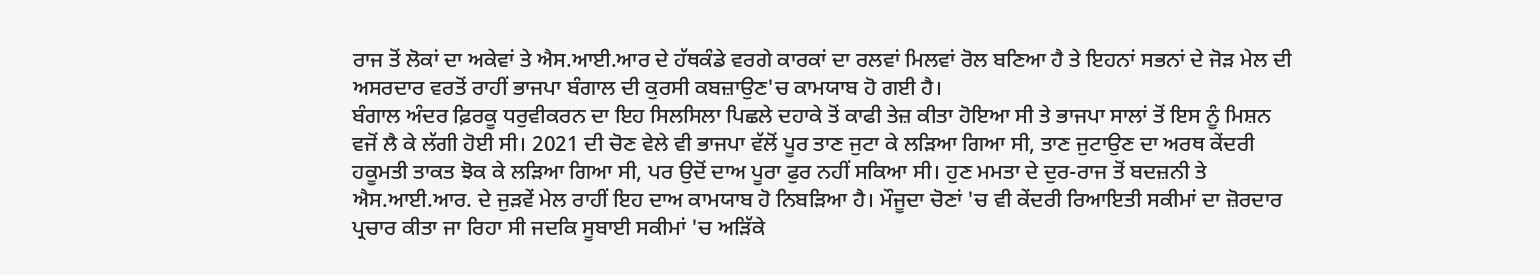ਰਾਜ ਤੋਂ ਲੋਕਾਂ ਦਾ ਅਕੇਵਾਂ ਤੇ ਐਸ.ਆਈ.ਆਰ ਦੇ ਹੱਥਕੰਡੇ ਵਰਗੇ ਕਾਰਕਾਂ ਦਾ ਰਲਵਾਂ ਮਿਲਵਾਂ ਰੋਲ ਬਣਿਆ ਹੈ ਤੇ ਇਹਨਾਂ ਸਭਨਾਂ ਦੇ ਜੋੜ ਮੇਲ ਦੀ ਅਸਰਦਾਰ ਵਰਤੋਂ ਰਾਹੀਂ ਭਾਜਪਾ ਬੰਗਾਲ ਦੀ ਕੁਰਸੀ ਕਬਜ਼ਾਉਣ'ਚ ਕਾਮਯਾਬ ਹੋ ਗਈ ਹੈ।
ਬੰਗਾਲ ਅੰਦਰ ਫ਼ਿਰਕੂ ਧਰੁਵੀਕਰਨ ਦਾ ਇਹ ਸਿਲਸਿਲਾ ਪਿਛਲੇ ਦਹਾਕੇ ਤੋਂ ਕਾਫੀ ਤੇਜ਼ ਕੀਤਾ ਹੋਇਆ ਸੀ ਤੇ ਭਾਜਪਾ ਸਾਲਾਂ ਤੋਂ ਇਸ ਨੂੰ ਮਿਸ਼ਨ ਵਜੋਂ ਲੈ ਕੇ ਲੱਗੀ ਹੋਈ ਸੀ। 2021 ਦੀ ਚੋਣ ਵੇਲੇ ਵੀ ਭਾਜਪਾ ਵੱਲੋਂ ਪੂਰ ਤਾਣ ਜੁਟਾ ਕੇ ਲੜਿਆ ਗਿਆ ਸੀ, ਤਾਣ ਜੁਟਾਉਣ ਦਾ ਅਰਥ ਕੇਂਦਰੀ ਹਕੂਮਤੀ ਤਾਕਤ ਝੋਕ ਕੇ ਲੜਿਆ ਗਿਆ ਸੀ, ਪਰ ਉਦੋਂ ਦਾਅ ਪੂਰਾ ਫੁਰ ਨਹੀਂ ਸਕਿਆ ਸੀ। ਹੁਣ ਮਮਤਾ ਦੇ ਦੁਰ-ਰਾਜ ਤੋਂ ਬਦਜ਼ਨੀ ਤੇ ਐਸ.ਆਈ.ਆਰ. ਦੇ ਜੁੜਵੇਂ ਮੇਲ ਰਾਹੀਂ ਇਹ ਦਾਅ ਕਾਮਯਾਬ ਹੋ ਨਿਬੜਿਆ ਹੈ। ਮੌਜੂਦਾ ਚੋਣਾਂ 'ਚ ਵੀ ਕੇਂਦਰੀ ਰਿਆਇਤੀ ਸਕੀਮਾਂ ਦਾ ਜ਼ੋਰਦਾਰ ਪ੍ਰਚਾਰ ਕੀਤਾ ਜਾ ਰਿਹਾ ਸੀ ਜਦਕਿ ਸੂਬਾਈ ਸਕੀਮਾਂ 'ਚ ਅੜਿੱਕੇ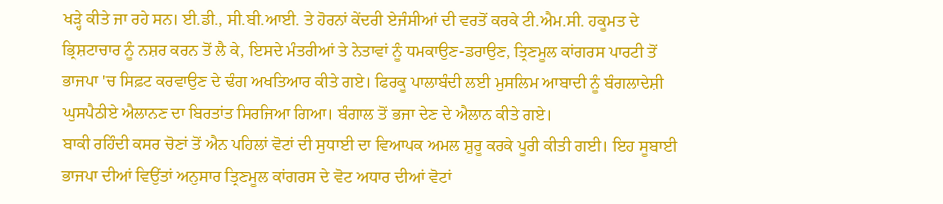ਖੜ੍ਹੇ ਕੀਤੇ ਜਾ ਰਹੇ ਸਨ। ਈ.ਡੀ., ਸੀ.ਬੀ.ਆਈ. ਤੇ ਹੋਰਨਾਂ ਕੇਂਦਰੀ ਏਜੰਸੀਆਂ ਦੀ ਵਰਤੋਂ ਕਰਕੇ ਟੀ.ਐਮ.ਸੀ. ਹਕੂਮਤ ਦੇ ਭ੍ਰਿਸ਼ਟਾਚਾਰ ਨੂੰ ਨਸ਼ਰ ਕਰਨ ਤੋਂ ਲੈ ਕੇ, ਇਸਦੇ ਮੰਤਰੀਆਂ ਤੇ ਨੇਤਾਵਾਂ ਨੂੰ ਧਮਕਾਉਣ-ਡਰਾਉਣ, ਤ੍ਰਿਣਮੂਲ ਕਾਂਗਰਸ ਪਾਰਟੀ ਤੋਂ ਭਾਜਪਾ 'ਚ ਸਿਫ਼ਟ ਕਰਵਾਉਣ ਦੇ ਢੰਗ ਅਖਤਿਆਰ ਕੀਤੇ ਗਏ। ਫਿਰਕੂ ਪਾਲਾਬੰਦੀ ਲਈ ਮੁਸਲਿਮ ਆਬਾਦੀ ਨੂੰ ਬੰਗਲਾਦੇਸ਼ੀ ਘੁਸਪੈਠੀਏ ਐਲਾਨਣ ਦਾ ਬਿਰਤਾਂਤ ਸਿਰਜਿਆ ਗਿਆ। ਬੰਗਾਲ ਤੋਂ ਭਜਾ ਦੇਣ ਦੇ ਐਲਾਨ ਕੀਤੇ ਗਏ।
ਬਾਕੀ ਰਹਿੰਦੀ ਕਸਰ ਚੋਣਾਂ ਤੋਂ ਐਨ ਪਹਿਲਾਂ ਵੋਟਾਂ ਦੀ ਸੁਧਾਈ ਦਾ ਵਿਆਪਕ ਅਮਲ ਸ਼ੁਰੂ ਕਰਕੇ ਪੂਰੀ ਕੀਤੀ ਗਈ। ਇਹ ਸੂਬਾਈ ਭਾਜਪਾ ਦੀਆਂ ਵਿਉਂਤਾਂ ਅਨੁਸਾਰ ਤ੍ਰਿਣਮੂਲ ਕਾਂਗਰਸ ਦੇ ਵੋਟ ਅਧਾਰ ਦੀਆਂ ਵੋਟਾਂ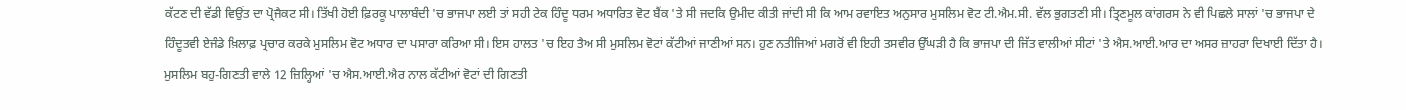ਕੱਟਣ ਦੀ ਵੱਡੀ ਵਿਉਂਤ ਦਾ ਪ੍ਰੋਜੈਕਟ ਸੀ। ਤਿੱਖੀ ਹੋਈ ਫ਼ਿਰਕੂ ਪਾਲਾਬੰਦੀ 'ਚ ਭਾਜਪਾ ਲਈ ਤਾਂ ਸਹੀ ਟੇਕ ਹਿੰਦੂ ਧਰਮ ਅਧਾਰਿਤ ਵੋਟ ਬੈਂਕ 'ਤੇ ਸੀ ਜਦਕਿ ਉਮੀਦ ਕੀਤੀ ਜਾਂਦੀ ਸੀ ਕਿ ਆਮ ਰਵਾਇਤ ਅਨੁਸਾਰ ਮੁਸਲਿਮ ਵੋਟ ਟੀ.ਐਮ.ਸੀ. ਵੱਲ ਭੁਗਤਣੀ ਸੀ। ਤ੍ਰਿਣਮੂਲ ਕਾਂਗਰਸ ਨੇ ਵੀ ਪਿਛਲੇ ਸਾਲਾਂ 'ਚ ਭਾਜਪਾ ਦੇ ਹਿੰਦੂਤਵੀ ਏਜੰਡੇ ਖ਼ਿਲਾਫ਼ ਪ੍ਰਚਾਰ ਕਰਕੇ ਮੁਸਲਿਮ ਵੋਟ ਅਧਾਰ ਦਾ ਪਸਾਰਾ ਕਰਿਆ ਸੀ। ਇਸ ਹਾਲਤ 'ਚ ਇਹ ਤੈਅ ਸੀ ਮੁਸਲਿਮ ਵੋਟਾਂ ਕੱਟੀਆਂ ਜਾਣੀਆਂ ਸਨ। ਹੁਣ ਨਤੀਜਿਆਂ ਮਗਰੋਂ ਵੀ ਇਹੀ ਤਸਵੀਰ ਉੱਘੜੀ ਹੈ ਕਿ ਭਾਜਪਾ ਦੀ ਜਿੱਤ ਵਾਲੀਆਂ ਸੀਟਾਂ 'ਤੇ ਐਸ.ਆਈ.ਆਰ ਦਾ ਅਸਰ ਜ਼ਾਹਰਾ ਦਿਖਾਈ ਦਿੱਤਾ ਹੈ। ਮੁਸਲਿਮ ਬਹੁ-ਗਿਣਤੀ ਵਾਲੇ 12 ਜ਼ਿਲ੍ਹਿਆਂ 'ਚ ਐਸ.ਆਈ.ਐਰ ਨਾਲ ਕੱਟੀਆਂ ਵੋਟਾਂ ਦੀ ਗਿਣਤੀ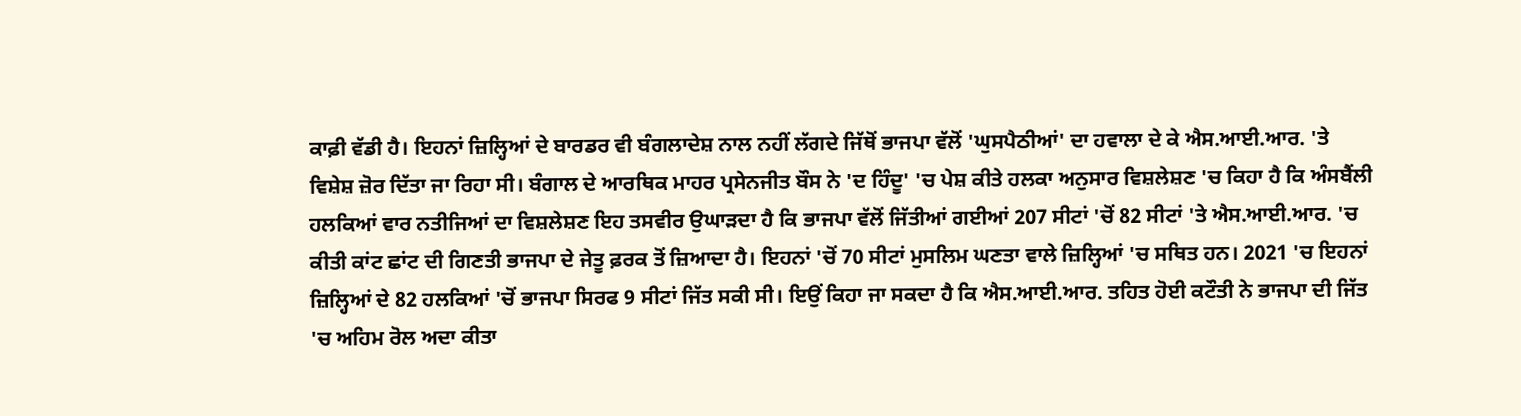ਕਾਫ਼ੀ ਵੱਡੀ ਹੈ। ਇਹਨਾਂ ਜ਼ਿਲ੍ਹਿਆਂ ਦੇ ਬਾਰਡਰ ਵੀ ਬੰਗਲਾਦੇਸ਼ ਨਾਲ ਨਹੀਂ ਲੱਗਦੇ ਜਿੱਥੋਂ ਭਾਜਪਾ ਵੱਲੋਂ 'ਘੁਸਪੈਠੀਆਂ' ਦਾ ਹਵਾਲਾ ਦੇ ਕੇ ਐਸ.ਆਈ.ਆਰ. 'ਤੇ ਵਿਸ਼ੇਸ਼ ਜ਼ੋਰ ਦਿੱਤਾ ਜਾ ਰਿਹਾ ਸੀ। ਬੰਗਾਲ ਦੇ ਆਰਥਿਕ ਮਾਹਰ ਪ੍ਰਸੇਨਜੀਤ ਬੌਸ ਨੇ 'ਦ ਹਿੰਦੂ' 'ਚ ਪੇਸ਼ ਕੀਤੇ ਹਲਕਾ ਅਨੁਸਾਰ ਵਿਸ਼ਲੇਸ਼ਣ 'ਚ ਕਿਹਾ ਹੈ ਕਿ ਅੰਸਬੈਂਲੀ ਹਲਕਿਆਂ ਵਾਰ ਨਤੀਜਿਆਂ ਦਾ ਵਿਸ਼ਲੇਸ਼ਣ ਇਹ ਤਸਵੀਰ ਉਘਾੜਦਾ ਹੈ ਕਿ ਭਾਜਪਾ ਵੱਲੋਂ ਜਿੱਤੀਆਂ ਗਈਆਂ 207 ਸੀਟਾਂ 'ਚੋਂ 82 ਸੀਟਾਂ 'ਤੇ ਐਸ.ਆਈ.ਆਰ. 'ਚ ਕੀਤੀ ਕਾਂਟ ਛਾਂਟ ਦੀ ਗਿਣਤੀ ਭਾਜਪਾ ਦੇ ਜੇਤੂ ਫ਼ਰਕ ਤੋਂ ਜ਼ਿਆਦਾ ਹੈ। ਇਹਨਾਂ 'ਚੋਂ 70 ਸੀਟਾਂ ਮੁਸਲਿਮ ਘਣਤਾ ਵਾਲੇ ਜ਼ਿਲ੍ਹਿਆਂ 'ਚ ਸਥਿਤ ਹਨ। 2021 'ਚ ਇਹਨਾਂ ਜ਼ਿਲ੍ਹਿਆਂ ਦੇ 82 ਹਲਕਿਆਂ 'ਚੋਂ ਭਾਜਪਾ ਸਿਰਫ 9 ਸੀਟਾਂ ਜਿੱਤ ਸਕੀ ਸੀ। ਇਉਂ ਕਿਹਾ ਜਾ ਸਕਦਾ ਹੈ ਕਿ ਐਸ.ਆਈ.ਆਰ. ਤਹਿਤ ਹੋਈ ਕਟੌਤੀ ਨੇ ਭਾਜਪਾ ਦੀ ਜਿੱਤ 'ਚ ਅਹਿਮ ਰੋਲ ਅਦਾ ਕੀਤਾ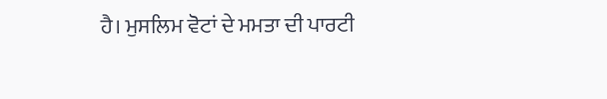ਹੈ। ਮੁਸਲਿਮ ਵੋਟਾਂ ਦੇ ਮਮਤਾ ਦੀ ਪਾਰਟੀ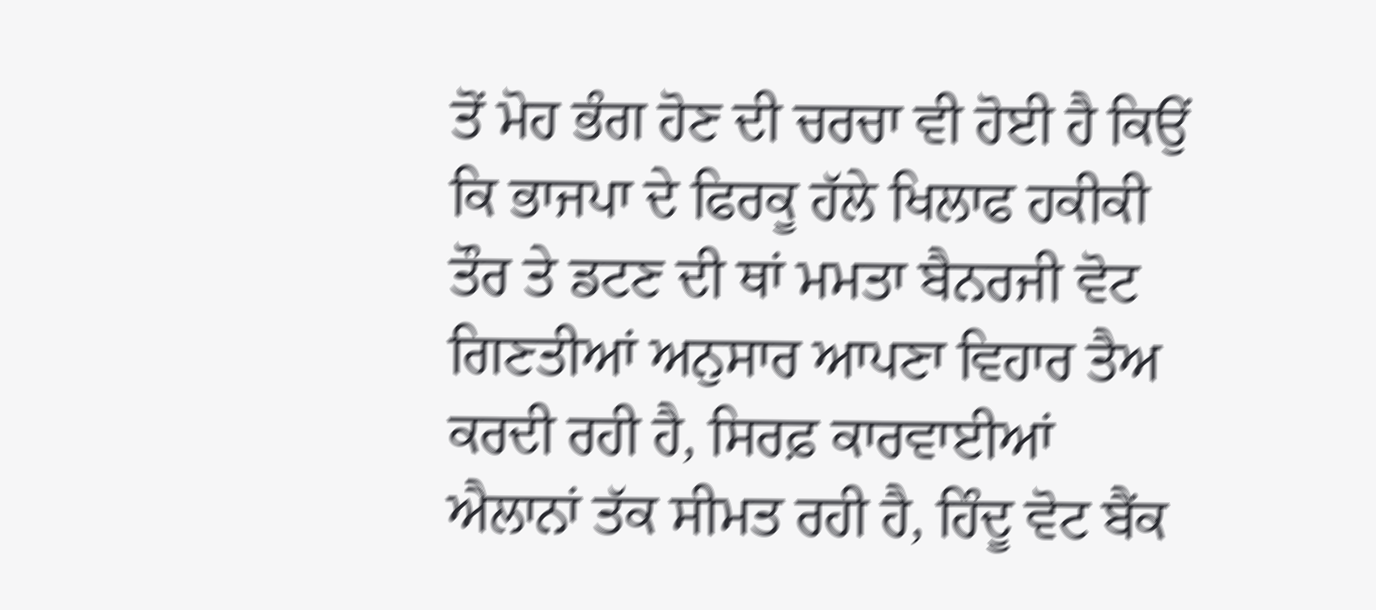ਤੋਂ ਮੋਹ ਭੰਗ ਹੋਣ ਦੀ ਚਰਚਾ ਵੀ ਹੋਈ ਹੈ ਕਿਉਂ ਕਿ ਭਾਜਪਾ ਦੇ ਫਿਰਕੂ ਹੱਲੇ ਖਿਲਾਫ ਹਕੀਕੀ ਤੌਰ ਤੇ ਡਟਣ ਦੀ ਥਾਂ ਮਮਤਾ ਬੈਨਰਜੀ ਵੋਟ ਗਿਣਤੀਆਂ ਅਨੁਸਾਰ ਆਪਣਾ ਵਿਹਾਰ ਤੈਅ ਕਰਦੀ ਰਹੀ ਹੈ, ਸਿਰਫ਼ ਕਾਰਵਾਈਆਂ ਐਲਾਨਾਂ ਤੱਕ ਸੀਮਤ ਰਹੀ ਹੈ, ਹਿੰਦੂ ਵੋਟ ਬੈਂਕ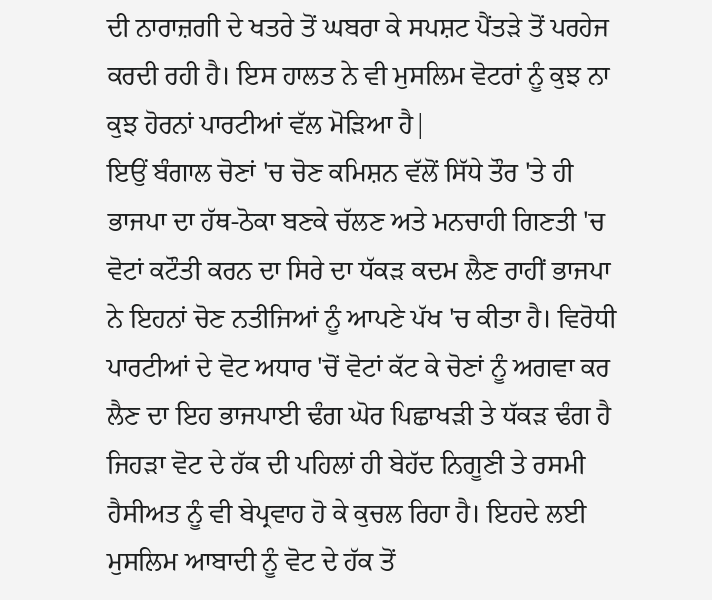ਦੀ ਨਾਰਾਜ਼ਗੀ ਦੇ ਖਤਰੇ ਤੋਂ ਘਬਰਾ ਕੇ ਸਪਸ਼ਟ ਪੈਂਤੜੇ ਤੋਂ ਪਰਹੇਜ ਕਰਦੀ ਰਹੀ ਹੈ। ਇਸ ਹਾਲਤ ਨੇ ਵੀ ਮੁਸਲਿਮ ਵੋਟਰਾਂ ਨੂੰ ਕੁਝ ਨਾ ਕੁਝ ਹੋਰਨਾਂ ਪਾਰਟੀਆਂ ਵੱਲ ਮੋੜਿਆ ਹੈ|
ਇਉਂ ਬੰਗਾਲ ਚੋਣਾਂ 'ਚ ਚੋਣ ਕਮਿਸ਼ਨ ਵੱਲੋਂ ਸਿੱਧੇ ਤੌਰ 'ਤੇ ਹੀ ਭਾਜਪਾ ਦਾ ਹੱਥ-ਠੋਕਾ ਬਣਕੇ ਚੱਲਣ ਅਤੇ ਮਨਚਾਹੀ ਗਿਣਤੀ 'ਚ ਵੋਟਾਂ ਕਟੌਤੀ ਕਰਨ ਦਾ ਸਿਰੇ ਦਾ ਧੱਕੜ ਕਦਮ ਲੈਣ ਰਾਹੀਂ ਭਾਜਪਾ ਨੇ ਇਹਨਾਂ ਚੋਣ ਨਤੀਜਿਆਂ ਨੂੰ ਆਪਣੇ ਪੱਖ 'ਚ ਕੀਤਾ ਹੈ। ਵਿਰੋਧੀ ਪਾਰਟੀਆਂ ਦੇ ਵੋਟ ਅਧਾਰ 'ਚੋਂ ਵੋਟਾਂ ਕੱਟ ਕੇ ਚੋਣਾਂ ਨੂੰ ਅਗਵਾ ਕਰ ਲੈਣ ਦਾ ਇਹ ਭਾਜਪਾਈ ਢੰਗ ਘੋਰ ਪਿਛਾਖੜੀ ਤੇ ਧੱਕੜ ਢੰਗ ਹੈ ਜਿਹੜਾ ਵੋਟ ਦੇ ਹੱਕ ਦੀ ਪਹਿਲਾਂ ਹੀ ਬੇਹੱਦ ਨਿਗੂਣੀ ਤੇ ਰਸਮੀ ਹੈਸੀਅਤ ਨੂੰ ਵੀ ਬੇਪ੍ਰਵਾਹ ਹੋ ਕੇ ਕੁਚਲ ਰਿਹਾ ਹੈ। ਇਹਦੇ ਲਈ ਮੁਸਲਿਮ ਆਬਾਦੀ ਨੂੰ ਵੋਟ ਦੇ ਹੱਕ ਤੋਂ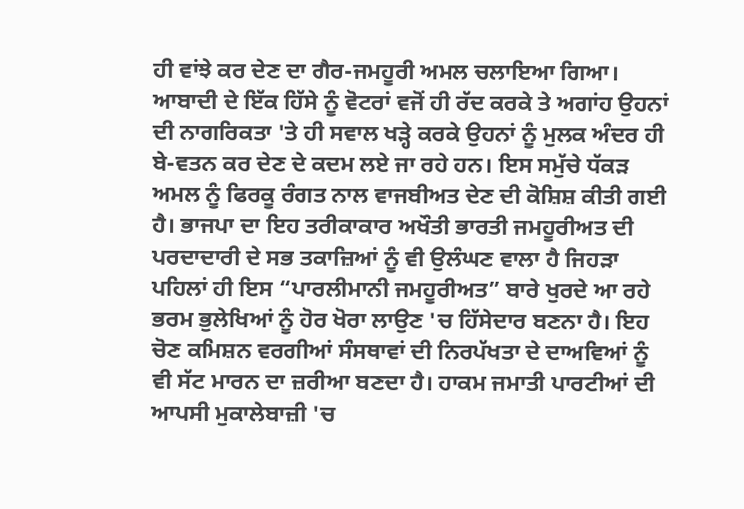ਹੀ ਵਾਂਝੇ ਕਰ ਦੇਣ ਦਾ ਗੈਰ-ਜਮਹੂਰੀ ਅਮਲ ਚਲਾਇਆ ਗਿਆ। ਆਬਾਦੀ ਦੇ ਇੱਕ ਹਿੱਸੇ ਨੂੰ ਵੋਟਰਾਂ ਵਜੋਂ ਹੀ ਰੱਦ ਕਰਕੇ ਤੇ ਅਗਾਂਹ ਉਹਨਾਂ ਦੀ ਨਾਗਰਿਕਤਾ 'ਤੇ ਹੀ ਸਵਾਲ ਖੜ੍ਹੇ ਕਰਕੇ ਉਹਨਾਂ ਨੂੰ ਮੁਲਕ ਅੰਦਰ ਹੀ ਬੇ-ਵਤਨ ਕਰ ਦੇਣ ਦੇ ਕਦਮ ਲਏ ਜਾ ਰਹੇ ਹਨ। ਇਸ ਸਮੁੱਚੇ ਧੱਕੜ ਅਮਲ ਨੂੰ ਫਿਰਕੂ ਰੰਗਤ ਨਾਲ ਵਾਜਬੀਅਤ ਦੇਣ ਦੀ ਕੋਸ਼ਿਸ਼ ਕੀਤੀ ਗਈ ਹੈ। ਭਾਜਪਾ ਦਾ ਇਹ ਤਰੀਕਾਕਾਰ ਅਖੌਤੀ ਭਾਰਤੀ ਜਮਹੂਰੀਅਤ ਦੀ ਪਰਦਾਦਾਰੀ ਦੇ ਸਭ ਤਕਾਜ਼ਿਆਂ ਨੂੰ ਵੀ ਉਲੰਘਣ ਵਾਲਾ ਹੈ ਜਿਹੜਾ ਪਹਿਲਾਂ ਹੀ ਇਸ “ਪਾਰਲੀਮਾਨੀ ਜਮਹੂਰੀਅਤ” ਬਾਰੇ ਖੁਰਦੇ ਆ ਰਹੇ ਭਰਮ ਭੁਲੇਖਿਆਂ ਨੂੰ ਹੋਰ ਖੋਰਾ ਲਾਉਣ 'ਚ ਹਿੱਸੇਦਾਰ ਬਣਨਾ ਹੈ। ਇਹ ਚੋਣ ਕਮਿਸ਼ਨ ਵਰਗੀਆਂ ਸੰਸਥਾਵਾਂ ਦੀ ਨਿਰਪੱਖਤਾ ਦੇ ਦਾਅਵਿਆਂ ਨੂੰ ਵੀ ਸੱਟ ਮਾਰਨ ਦਾ ਜ਼ਰੀਆ ਬਣਦਾ ਹੈ। ਹਾਕਮ ਜਮਾਤੀ ਪਾਰਟੀਆਂ ਦੀ ਆਪਸੀ ਮੁਕਾਲੇਬਾਜ਼ੀ 'ਚ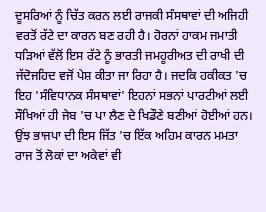ਦੂਸਰਿਆਂ ਨੂੰ ਚਿੱਤ ਕਰਨ ਲਈ ਰਾਜਕੀ ਸੰਸਥਾਵਾਂ ਦੀ ਅਜਿਹੀ ਵਰਤੋਂ ਰੱਟੇ ਦਾ ਕਾਰਨ ਬਣ ਰਹੀ ਹੈ। ਹੋਰਨਾਂ ਹਾਕਮ ਜਮਾਤੀ ਧੜਿਆਂ ਵੱਲੋਂ ਇਸ ਰੱਟੇ ਨੂੰ ਭਾਰਤੀ ਜਮਹੂਰੀਅਤ ਦੀ ਰਾਖੀ ਦੀ ਜੱਦੋਜਹਿਦ ਵਜੋਂ ਪੇਸ਼ ਕੀਤਾ ਜਾ ਰਿਹਾ ਹੈ। ਜਦਕਿ ਹਕੀਕਤ 'ਚ ਇਹ 'ਸੰਵਿਧਾਨਕ ਸੰਸਥਾਵਾਂ' ਇਹਨਾਂ ਸਭਨਾਂ ਪਾਰਟੀਆਂ ਲਈ ਸੌਖਿਆਂ ਹੀ ਜੇਬ 'ਚ ਪਾ ਲੈਣ ਦੇ ਖਿਡੌਣੇ ਬਣੀਆਂ ਹੋਈਆਂ ਹਨ।
ਉਂਝ ਭਾਜਪਾ ਦੀ ਇਸ ਜਿੱਤ 'ਚ ਇੱਕ ਅਹਿਮ ਕਾਰਨ ਮਮਤਾ ਰਾਜ ਤੋਂ ਲੋਕਾਂ ਦਾ ਅਕੇਵਾਂ ਵੀ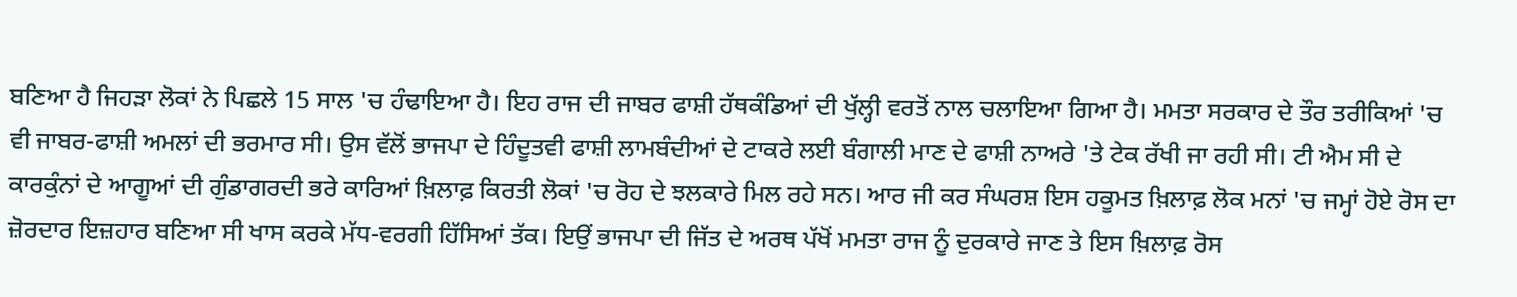ਬਣਿਆ ਹੈ ਜਿਹੜਾ ਲੋਕਾਂ ਨੇ ਪਿਛਲੇ 15 ਸਾਲ 'ਚ ਹੰਢਾਇਆ ਹੈ। ਇਹ ਰਾਜ ਦੀ ਜਾਬਰ ਫਾਸ਼ੀ ਹੱਥਕੰਡਿਆਂ ਦੀ ਖੁੱਲ੍ਹੀ ਵਰਤੋਂ ਨਾਲ ਚਲਾਇਆ ਗਿਆ ਹੈ। ਮਮਤਾ ਸਰਕਾਰ ਦੇ ਤੌਰ ਤਰੀਕਿਆਂ 'ਚ ਵੀ ਜਾਬਰ-ਫਾਸ਼ੀ ਅਮਲਾਂ ਦੀ ਭਰਮਾਰ ਸੀ। ਉਸ ਵੱਲੋਂ ਭਾਜਪਾ ਦੇ ਹਿੰਦੂਤਵੀ ਫਾਸ਼ੀ ਲਾਮਬੰਦੀਆਂ ਦੇ ਟਾਕਰੇ ਲਈ ਬੰਗਾਲੀ ਮਾਣ ਦੇ ਫਾਸ਼ੀ ਨਾਅਰੇ 'ਤੇ ਟੇਕ ਰੱਖੀ ਜਾ ਰਹੀ ਸੀ। ਟੀ ਐਮ ਸੀ ਦੇ ਕਾਰਕੁੰਨਾਂ ਦੇ ਆਗੂਆਂ ਦੀ ਗੁੰਡਾਗਰਦੀ ਭਰੇ ਕਾਰਿਆਂ ਖ਼ਿਲਾਫ਼ ਕਿਰਤੀ ਲੋਕਾਂ 'ਚ ਰੋਹ ਦੇ ਝਲਕਾਰੇ ਮਿਲ ਰਹੇ ਸਨ। ਆਰ ਜੀ ਕਰ ਸੰਘਰਸ਼ ਇਸ ਹਕੂਮਤ ਖ਼ਿਲਾਫ਼ ਲੋਕ ਮਨਾਂ 'ਚ ਜਮ੍ਹਾਂ ਹੋਏ ਰੋਸ ਦਾ ਜ਼ੋਰਦਾਰ ਇਜ਼ਹਾਰ ਬਣਿਆ ਸੀ ਖਾਸ ਕਰਕੇ ਮੱਧ-ਵਰਗੀ ਹਿੱਸਿਆਂ ਤੱਕ। ਇਉਂ ਭਾਜਪਾ ਦੀ ਜਿੱਤ ਦੇ ਅਰਥ ਪੱਖੋਂ ਮਮਤਾ ਰਾਜ ਨੂੰ ਦੁਰਕਾਰੇ ਜਾਣ ਤੇ ਇਸ ਖ਼ਿਲਾਫ਼ ਰੋਸ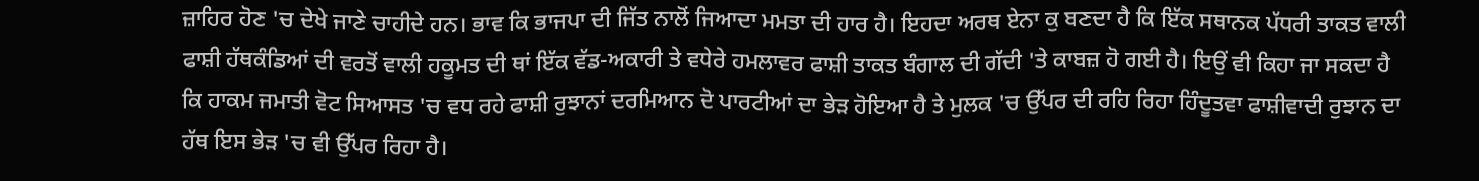ਜ਼ਾਹਿਰ ਹੋਣ 'ਚ ਦੇਖੇ ਜਾਣੇ ਚਾਹੀਦੇ ਹਨ। ਭਾਵ ਕਿ ਭਾਜਪਾ ਦੀ ਜਿੱਤ ਨਾਲੋਂ ਜਿਆਦਾ ਮਮਤਾ ਦੀ ਹਾਰ ਹੈ। ਇਹਦਾ ਅਰਥ ਏਨਾ ਕੁ ਬਣਦਾ ਹੈ ਕਿ ਇੱਕ ਸਥਾਨਕ ਪੱਧਰੀ ਤਾਕਤ ਵਾਲੀ ਫਾਸ਼ੀ ਹੱਥਕੰਡਿਆਂ ਦੀ ਵਰਤੋਂ ਵਾਲੀ ਹਕੂਮਤ ਦੀ ਥਾਂ ਇੱਕ ਵੱਡ-ਅਕਾਰੀ ਤੇ ਵਧੇਰੇ ਹਮਲਾਵਰ ਫਾਸ਼ੀ ਤਾਕਤ ਬੰਗਾਲ ਦੀ ਗੱਦੀ 'ਤੇ ਕਾਬਜ਼ ਹੋ ਗਈ ਹੈ। ਇਉਂ ਵੀ ਕਿਹਾ ਜਾ ਸਕਦਾ ਹੈ ਕਿ ਹਾਕਮ ਜਮਾਤੀ ਵੋਟ ਸਿਆਸਤ 'ਚ ਵਧ ਰਹੇ ਫਾਸ਼ੀ ਰੁਝਾਨਾਂ ਦਰਮਿਆਨ ਦੋ ਪਾਰਟੀਆਂ ਦਾ ਭੇੜ ਹੋਇਆ ਹੈ ਤੇ ਮੁਲਕ 'ਚ ਉੱਪਰ ਦੀ ਰਹਿ ਰਿਹਾ ਹਿੰਦੂਤਵਾ ਫਾਸ਼ੀਵਾਦੀ ਰੁਝਾਨ ਦਾ ਹੱਥ ਇਸ ਭੇੜ 'ਚ ਵੀ ਉੱਪਰ ਰਿਹਾ ਹੈ।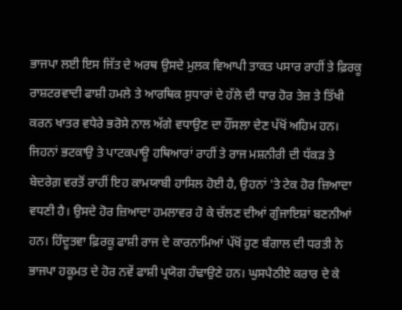ਭਾਜਪਾ ਲਈ ਇਸ ਜਿੱਤ ਦੇ ਅਰਥ ਉਸਦੇ ਮੁਲਕ ਵਿਆਪੀ ਤਾਕਤ ਪਸਾਰ ਰਾਹੀਂ ਤੇ ਫ਼ਿਰਕੂ ਰਾਸ਼ਟਰਵਾਦੀ ਫਾਸ਼ੀ ਹਮਲੇ ਤੇ ਆਰਥਿਕ ਸੁਧਾਰਾਂ ਦੇ ਹੱਲੇ ਦੀ ਧਾਰ ਹੋਰ ਤੇਜ਼ ਤੇ ਤਿੱਖੀ ਕਰਨ ਖਾਤਰ ਵਧੇਰੇ ਭਰੋਸੇ ਨਾਲ ਅੱਗੇ ਵਧਾਉਣ ਦਾ ਹੌਂਸਲਾ ਦੇਣ ਪੱਖੋਂ ਅਹਿਮ ਹਨ। ਜਿਹਨਾਂ ਭਟਕਾਉ ਤੇ ਪਾਟਕਪਾਊ ਹਥਿਆਰਾਂ ਰਾਹੀਂ ਤੇ ਰਾਜ ਮਸ਼ਨੀਰੀ ਦੀ ਧੱਕੜ ਤੇ ਬੇਦਰੇਗ਼ ਵਰਤੋਂ ਰਾਹੀਂ ਇਹ ਕਾਮਯਾਬੀ ਹਾਸਿਲ ਹੋਈ ਹੈ, ਉਹਨਾਂ 'ਤੇ ਟੇਕ ਹੋਰ ਜ਼ਿਆਦਾ ਵਧਣੀ ਹੈ। ਉਸਦੇ ਹੋਰ ਜ਼ਿਆਦਾ ਹਮਲਾਵਰ ਹੋ ਕੇ ਚੱਲਣ ਦੀਆਂ ਗੁੰਜਾਇਸ਼ਾਂ ਬਣਨੀਆਂ ਹਨ। ਹਿੰਦੂਤਵਾ ਫ਼ਿਰਕੂ ਫਾਸ਼ੀ ਰਾਜ ਦੇ ਕਾਰਨਾਮਿਆਂ ਪੱਖੋਂ ਹੁਣ ਬੰਗਾਲ ਦੀ ਧਰਤੀ ਨੇ ਭਾਜਪਾ ਹਕੂਮਤ ਦੇ ਹੋਰ ਨਵੇਂ ਫਾਸ਼ੀ ਪ੍ਰਯੋਗ ਹੰਢਾਉਣੇ ਹਨ। ਘੁਸਪੈਠੀਏ ਕਰਾਰ ਦੇ ਕੇ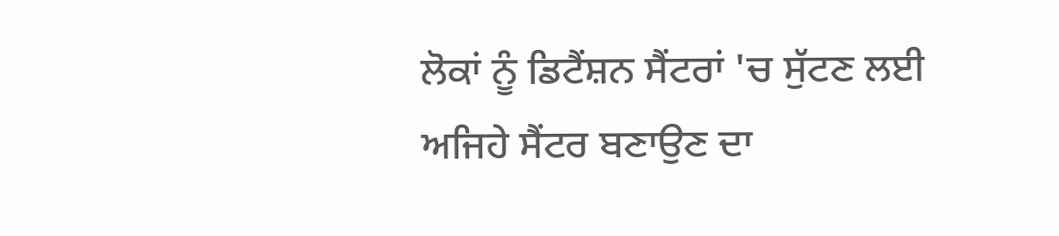ਲੋਕਾਂ ਨੂੰ ਡਿਟੈਂਸ਼ਨ ਸੈਂਟਰਾਂ 'ਚ ਸੁੱਟਣ ਲਈ ਅਜਿਹੇ ਸੈਂਟਰ ਬਣਾਉਣ ਦਾ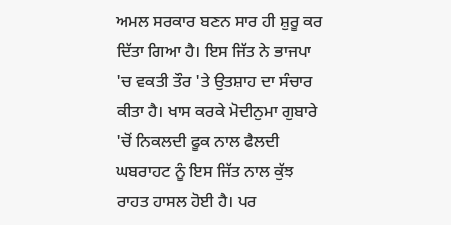ਅਮਲ ਸਰਕਾਰ ਬਣਨ ਸਾਰ ਹੀ ਸ਼ੁਰੂ ਕਰ ਦਿੱਤਾ ਗਿਆ ਹੈ। ਇਸ ਜਿੱਤ ਨੇ ਭਾਜਪਾ 'ਚ ਵਕਤੀ ਤੌਰ 'ਤੇ ਉਤਸ਼ਾਹ ਦਾ ਸੰਚਾਰ ਕੀਤਾ ਹੈ। ਖਾਸ ਕਰਕੇ ਮੋਦੀਨੁਮਾ ਗੁਬਾਰੇ 'ਚੋਂ ਨਿਕਲਦੀ ਫੂਕ ਨਾਲ ਫੈਲਦੀ ਘਬਰਾਹਟ ਨੂੰ ਇਸ ਜਿੱਤ ਨਾਲ ਕੁੱਝ ਰਾਹਤ ਹਾਸਲ ਹੋਈ ਹੈ। ਪਰ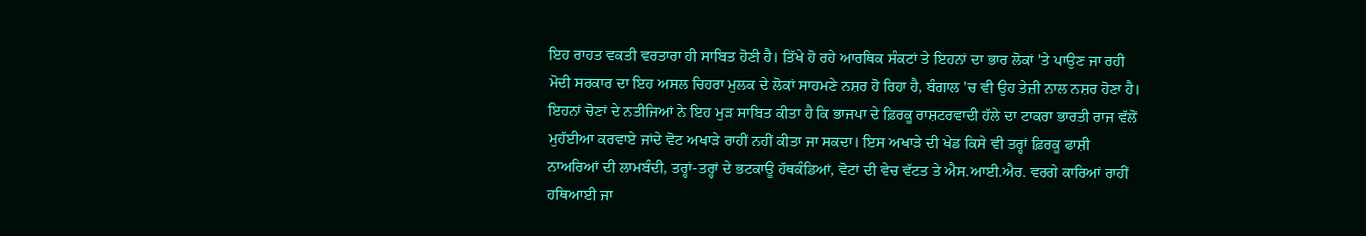ਇਹ ਰਾਹਤ ਵਕਤੀ ਵਰਤਾਰਾ ਹੀ ਸਾਬਿਤ ਹੋਣੀ ਹੈ। ਤਿੱਖੇ ਹੋ ਰਹੇ ਆਰਥਿਕ ਸੰਕਟਾਂ ਤੇ ਇਹਨਾਂ ਦਾ ਭਾਰ ਲੋਕਾਂ 'ਤੇ ਪਾਉਣ ਜਾ ਰਹੀ ਮੋਦੀ ਸਰਕਾਰ ਦਾ ਇਹ ਅਸਲ ਚਿਹਰਾ ਮੁਲਕ ਦੇ ਲੋਕਾਂ ਸਾਹਮਣੇ ਨਸ਼ਰ ਹੋ ਰਿਹਾ ਹੈ, ਬੰਗਾਲ 'ਚ ਵੀ ਉਹ ਤੇਜ਼ੀ ਨਾਲ ਨਸ਼ਰ ਹੋਣਾ ਹੈ।
ਇਹਨਾਂ ਚੋਣਾਂ ਦੇ ਨਤੀਜਿਆਂ ਨੇ ਇਹ ਮੁੜ ਸਾਬਿਤ ਕੀਤਾ ਹੈ ਕਿ ਭਾਜਪਾ ਦੇ ਫ਼ਿਰਕੂ ਰਾਸ਼ਟਰਵਾਦੀ ਹੱਲੇ ਦਾ ਟਾਕਰਾ ਭਾਰਤੀ ਰਾਜ ਵੱਲੋਂ ਮੁਹੱਈਆ ਕਰਵਾਏ ਜਾਂਦੇ ਵੋਟ ਅਖਾੜੇ ਰਾਹੀਂ ਨਹੀਂ ਕੀਤਾ ਜਾ ਸਕਦਾ। ਇਸ ਅਖਾੜੇ ਦੀ ਖੇਡ ਕਿਸੇ ਵੀ ਤਰ੍ਹਾਂ ਫ਼ਿਰਕੂ ਫਾਸ਼ੀ ਨਾਅਰਿਆਂ ਦੀ ਲਾਮਬੰਦੀ, ਤਰ੍ਹਾਂ-ਤਰ੍ਹਾਂ ਦੇ ਭਟਕਾਊ ਹੱਥਕੰਡਿਆਂ, ਵੋਟਾਂ ਦੀ ਵੇਚ ਵੱਟਤ ਤੇ ਐਸ.ਆਈ.ਐਰ. ਵਰਗੇ ਕਾਰਿਆਂ ਰਾਹੀਂ ਹਥਿਆਈ ਜਾ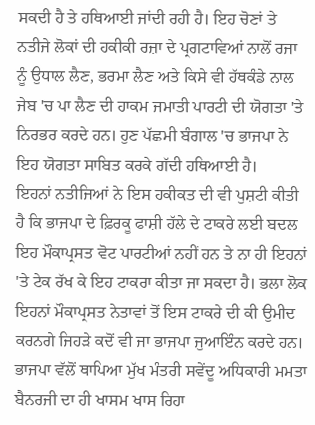ਸਕਦੀ ਹੈ ਤੇ ਹਥਿਆਈ ਜਾਂਦੀ ਰਹੀ ਹੈ। ਇਹ ਚੋਣਾਂ ਤੇ ਨਤੀਜੇ ਲੋਕਾਂ ਦੀ ਹਕੀਕੀ ਰਜ਼ਾ ਦੇ ਪ੍ਰਗਟਾਵਿਆਂ ਨਾਲੋਂ ਰਜਾ ਨੂੰ ਉਧਾਲ ਲੈਣ, ਭਰਮਾ ਲੈਣ ਅਤੇ ਕਿਸੇ ਵੀ ਹੱਥਕੰਡੇ ਨਾਲ ਜੇਬ 'ਚ ਪਾ ਲੈਣ ਦੀ ਹਾਕਮ ਜਮਾਤੀ ਪਾਰਟੀ ਦੀ ਯੋਗਤਾ 'ਤੇ ਨਿਰਭਰ ਕਰਦੇ ਹਨ। ਹੁਣ ਪੱਛਮੀ ਬੰਗਾਲ 'ਚ ਭਾਜਪਾ ਨੇ ਇਹ ਯੋਗਤਾ ਸਾਬਿਤ ਕਰਕੇ ਗੱਦੀ ਹਥਿਆਈ ਹੈ।
ਇਹਨਾਂ ਨਤੀਜਿਆਂ ਨੇ ਇਸ ਹਕੀਕਤ ਦੀ ਵੀ ਪੁਸ਼ਟੀ ਕੀਤੀ ਹੈ ਕਿ ਭਾਜਪਾ ਦੇ ਫ਼ਿਰਕੂ ਫਾਸ਼ੀ ਹੱਲੇ ਦੇ ਟਾਕਰੇ ਲਈ ਬਦਲ ਇਹ ਮੌਕਾਪ੍ਰਸਤ ਵੋਟ ਪਾਰਟੀਆਂ ਨਹੀਂ ਹਨ ਤੇ ਨਾ ਹੀ ਇਹਨਾਂ 'ਤੇ ਟੇਕ ਰੱਖ ਕੇ ਇਹ ਟਾਕਰਾ ਕੀਤਾ ਜਾ ਸਕਦਾ ਹੈ। ਭਲਾ ਲੋਕ ਇਹਨਾਂ ਮੌਕਾਪ੍ਰਸਤ ਨੇਤਾਵਾਂ ਤੋਂ ਇਸ ਟਾਕਰੇ ਦੀ ਕੀ ਉਮੀਦ ਕਰਨਗੇ ਜਿਹੜੇ ਕਦੋਂ ਵੀ ਜਾ ਭਾਜਪਾ ਜੁਆਇੰਨ ਕਰਦੇ ਹਨ। ਭਾਜਪਾ ਵੱਲੋਂ ਥਾਪਿਆ ਮੁੱਖ ਮੰਤਰੀ ਸਵੇਂਦੂ ਅਧਿਕਾਰੀ ਮਮਤਾ ਬੈਨਰਜੀ ਦਾ ਹੀ ਖਾਸਮ ਖਾਸ ਰਿਹਾ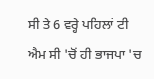ਸੀ ਤੇ 6 ਵਰ੍ਹੇ ਪਹਿਲਾਂ ਟੀ ਐਮ ਸੀ 'ਚੋਂ ਹੀ ਭਾਜਪਾ 'ਚ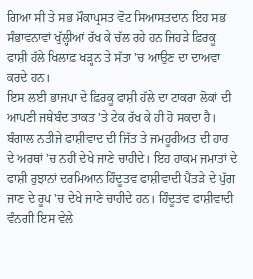ਗਿਆ ਸੀ ਤੇ ਸਭ ਮੌਕਾਪ੍ਰਸਤ ਵੋਟ ਸਿਆਸਤਦਾਨ ਇਹ ਸਭ ਸੰਭਾਵਨਾਵਾਂ ਖੁੱਲ੍ਹੀਆਂ ਰੱਖ ਕੇ ਚੱਲ ਰਹੇ ਹਨ ਜਿਹੜੇ ਫ਼ਿਰਕੂ ਫਾਸ਼ੀ ਹੱਲੇ ਖਿਲਾਫ਼ ਖੜ੍ਹਨ ਤੇ ਸੱਤਾ 'ਚ ਆਉਣ ਦਾ ਦਾਅਵਾ ਕਰਦੇ ਹਨ।
ਇਸ ਲਈ ਭਾਜਪਾ ਦੇ ਫ਼ਿਰਕੂ ਫਾਸ਼ੀ ਹੱਲੇ ਦਾ ਟਾਕਰਾ ਲੋਕਾਂ ਦੀ ਆਪਣੀ ਜਥੇਬੰਦ ਤਾਕਤ 'ਤੇ ਟੇਕ ਰੱਖ ਕੇ ਹੀ ਹੋ ਸਕਦਾ ਹੈ। ਬੰਗਾਲ ਨਤੀਜੇ ਫਾਸ਼ੀਵਾਦ ਦੀ ਜਿੱਤ ਤੇ ਜਮਹੂਰੀਅਤ ਦੀ ਹਾਰ ਦੇ ਅਰਥਾਂ 'ਚ ਨਹੀਂ ਦੇਖੇ ਜਾਣੇ ਚਾਹੀਦੇ। ਇਹ ਹਾਕਮ ਜਮਾਤਾਂ ਦੇ ਫਾਸ਼ੀ ਰੁਝਾਨਾਂ ਦਰਮਿਆਨ ਹਿੰਦੂਤਵ ਫਾਸ਼ੀਵਾਦੀ ਪੈਂਤੜੇ ਦੇ ਪੁੱਗ ਜਾਣ ਦੇ ਰੂਪ 'ਚ ਦੇਖੇ ਜਾਣੇ ਚਾਹੀਦੇ ਹਨ। ਹਿੰਦੂਤਵ ਫਾਸ਼ੀਵਾਦੀ ਵੰਨਗੀ ਇਸ ਵੇਲੇ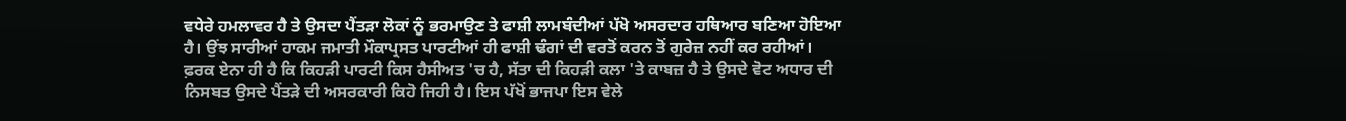ਵਧੇਰੇ ਹਮਲਾਵਰ ਹੈ ਤੇ ਉਸਦਾ ਪੈਂਤੜਾ ਲੋਕਾਂ ਨੂੰ ਭਰਮਾਉਣ ਤੇ ਫਾਸ਼ੀ ਲਾਮਬੰਦੀਆਂ ਪੱਖੋ ਅਸਰਦਾਰ ਹਥਿਆਰ ਬਣਿਆ ਹੋਇਆ ਹੈ। ਉਂਝ ਸਾਰੀਆਂ ਹਾਕਮ ਜਮਾਤੀ ਮੌਕਾਪ੍ਰਸਤ ਪਾਰਟੀਆਂ ਹੀ ਫਾਸ਼ੀ ਢੰਗਾਂ ਦੀ ਵਰਤੋਂ ਕਰਨ ਤੋਂ ਗੁਰੇਜ਼ ਨਹੀਂ ਕਰ ਰਹੀਆਂ। ਫ਼ਰਕ ਏਨਾ ਹੀ ਹੈ ਕਿ ਕਿਹੜੀ ਪਾਰਟੀ ਕਿਸ ਹੈਸੀਅਤ 'ਚ ਹੈ, ਸੱਤਾ ਦੀ ਕਿਹੜੀ ਕਲਾ 'ਤੇ ਕਾਬਜ਼ ਹੈ ਤੇ ਉਸਦੇ ਵੋਟ ਅਧਾਰ ਦੀ ਨਿਸਬਤ ਉਸਦੇ ਪੈਂਤੜੇ ਦੀ ਅਸਰਕਾਰੀ ਕਿਹੋ ਜਿਹੀ ਹੈ। ਇਸ ਪੱਖੋਂ ਭਾਜਪਾ ਇਸ ਵੇਲੇ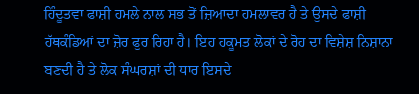ਹਿੰਦੂਤਵਾ ਫਾਸ਼ੀ ਹਮਲੇ ਨਾਲ ਸਭ ਤੋਂ ਜ਼ਿਆਦਾ ਹਮਲਾਵਰ ਹੈ ਤੇ ਉਸਦੇ ਫਾਸ਼ੀ ਹੱਥਕੰਡਿਆਂ ਦਾ ਜ਼ੋਰ ਫੁਰ ਰਿਹਾ ਹੈ। ਇਹ ਹਕੂਮਤ ਲੋਕਾਂ ਦੇ ਰੋਹ ਦਾ ਵਿਸ਼ੇਸ਼ ਨਿਸ਼ਾਨਾ ਬਣਦੀ ਹੈ ਤੇ ਲੋਕ ਸੰਘਰਸ਼ਾਂ ਦੀ ਧਾਰ ਇਸਦੇ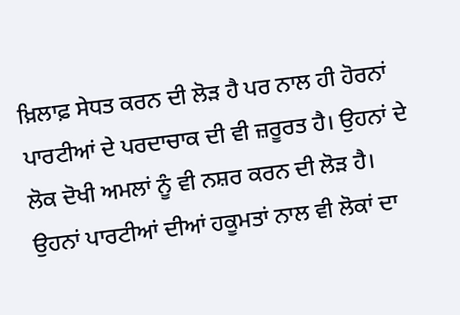ਖ਼ਿਲਾਫ਼ ਸੇਧਤ ਕਰਨ ਦੀ ਲੋੜ ਹੈ ਪਰ ਨਾਲ ਹੀ ਹੋਰਨਾਂ ਪਾਰਟੀਆਂ ਦੇ ਪਰਦਾਚਾਕ ਦੀ ਵੀ ਜ਼ਰੂਰਤ ਹੈ। ਉਹਨਾਂ ਦੇ ਲੋਕ ਦੋਖੀ ਅਮਲਾਂ ਨੂੰ ਵੀ ਨਸ਼ਰ ਕਰਨ ਦੀ ਲੋੜ ਹੈ। ਉਹਨਾਂ ਪਾਰਟੀਆਂ ਦੀਆਂ ਹਕੂਮਤਾਂ ਨਾਲ ਵੀ ਲੋਕਾਂ ਦਾ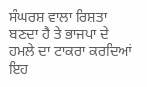ਸੰਘਰਸ਼ ਵਾਲਾ ਰਿਸ਼ਤਾ ਬਣਦਾ ਹੈ ਤੇ ਭਾਜਪਾ ਦੇ ਹਮਲੇ ਦਾ ਟਾਕਰਾ ਕਰਦਿਆਂ ਇਹ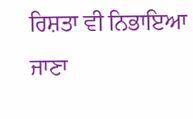ਰਿਸ਼ਤਾ ਵੀ ਨਿਭਾਇਆ ਜਾਣਾ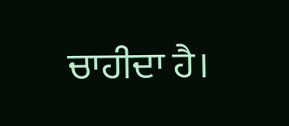ਚਾਹੀਦਾ ਹੈ।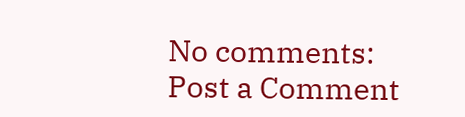No comments:
Post a Comment